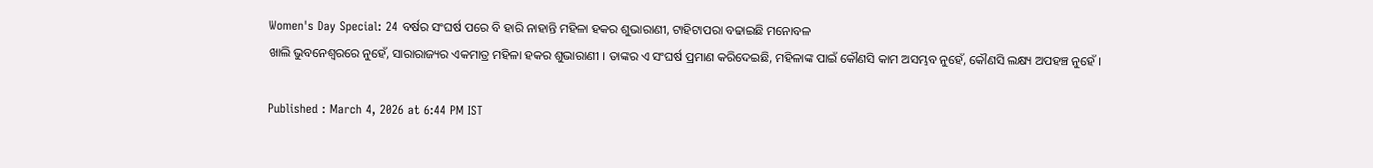Women's Day Special: 24 ବର୍ଷର ସଂଘର୍ଷ ପରେ ବି ହାରି ନାହାନ୍ତି ମହିଳା ହକର ଶୁଭାରାଣୀ, ଟାହିଟାପରା ବଢାଇଛି ମନୋବଳ
ଖାଲି ଭୁବନେଶ୍ୱରରେ ନୁହେଁ, ସାରାରାଜ୍ୟର ଏକମାତ୍ର ମହିଳା ହକର ଶୁଭାରାଣୀ । ତାଙ୍କର ଏ ସଂଘର୍ଷ ପ୍ରମାଣ କରିଦେଇଛି, ମହିଳାଙ୍କ ପାଇଁ କୌଣସି କାମ ଅସମ୍ଭବ ନୁହେଁ, କୌଣସି ଲକ୍ଷ୍ୟ ଅପହଞ୍ଚ ନୁହେଁ ।

Published : March 4, 2026 at 6:44 PM IST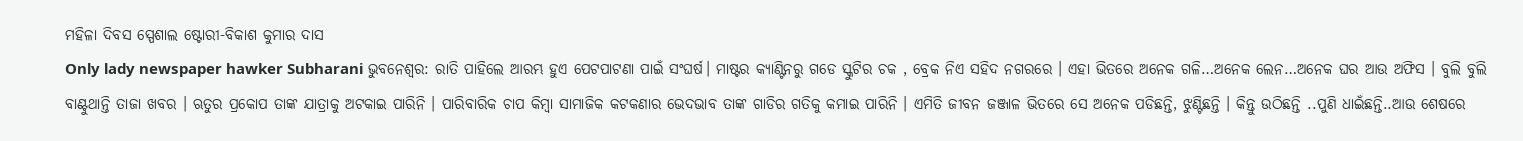ମହିଳା ଦିବସ ସ୍ପେଶାଲ ଷ୍ଟୋରୀ-ବିକାଶ କୁମାର ଦାସ
Only lady newspaper hawker Subharani ଭୁବନେଶ୍ୱର: ରାତି ପାହିଲେ ଆରମ୍ଭ ହୁଏ ପେଟପାଟଣା ପାଇଁ ସଂଘର୍ଷ। ମାଷ୍ଟର କ୍ୟାଣ୍ଟିନରୁ ଗଡେ ସ୍କୁଟିର ଚକ , ବ୍ରେକ ନିଏ ସହିଦ ନଗରରେ । ଏହା ଭିତରେ ଅନେକ ଗଳି…ଅନେକ ଲେନ…ଅନେକ ଘର ଆଉ ଅଫିସ । ବୁଲି ବୁଲି ବାଣ୍ଟୁଥାନ୍ତି ତାଜା ଖବର । ଋତୁର ପ୍ରକୋପ ତାଙ୍କ ଯାତ୍ରାକୁ ଅଟକାଇ ପାରିନି । ପାରିବାରିକ ଚାପ କିମ୍ବା ସାମାଜିକ କଟକଣାର ଭେଦଭାବ ତାଙ୍କ ଗାଡିର ଗତିକୁ କମାଇ ପାରିନି । ଏମିତି ଜୀବନ ଜଞ୍ଜାଳ ଭିତରେ ସେ ଅନେକ ପଡିଛନ୍ତି, ଝୁଣ୍ଟିଛନ୍ତି । କିନ୍ତୁ ଉଠିଛନ୍ତି ..ପୁଣି ଧାଇଁଛନ୍ତି..ଆଉ ଶେଷରେ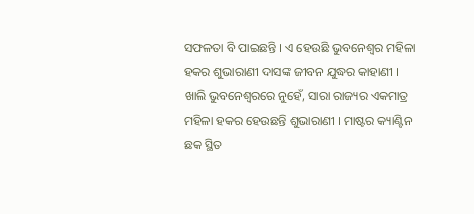ସଫଳତା ବି ପାଇଛନ୍ତି । ଏ ହେଉଛି ଭୁବନେଶ୍ୱର ମହିଳା ହକର ଶୁଭାରାଣୀ ଦାସଙ୍କ ଜୀବନ ଯୁଦ୍ଧର କାହାଣୀ ।
ଖାଲି ଭୁବନେଶ୍ୱରରେ ନୁହେଁ, ସାରା ରାଜ୍ୟର ଏକମାତ୍ର ମହିଳା ହକର ହେଉଛନ୍ତି ଶୁଭାରାଣୀ । ମାଷ୍ଟର କ୍ୟାଣ୍ଟିନ ଛକ ସ୍ଥିତ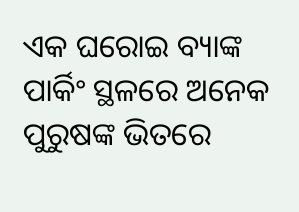ଏକ ଘରୋଇ ବ୍ୟାଙ୍କ ପାର୍କିଂ ସ୍ଥଳରେ ଅନେକ ପୁରୁଷଙ୍କ ଭିତରେ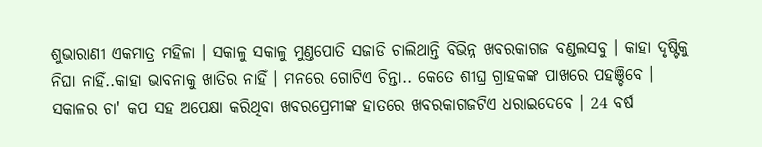ଶୁଭାରାଣୀ ଏକମାତ୍ର ମହିଳା । ସକାଳୁ ସକାଳୁ ମୁଣ୍ତପୋତି ସଜାଡି ଚାଲିଥାନ୍ତି ବିଭିନ୍ନ ଖବରକାଗଜ ବଣ୍ଡଲସବୁ । କାହା ଦୃଷ୍ଟିକୁ ନିଘା ନାହିଁ..କାହା ଭାବନାକୁ ଖାତିର ନାହିଁ । ମନରେ ଗୋଟିଏ ଚିନ୍ତା.. କେତେ ଶୀଘ୍ର ଗ୍ରାହକଙ୍କ ପାଖରେ ପହଞ୍ଚିବେ । ସକାଳର ଚା' କପ ସହ ଅପେକ୍ଷା କରିଥିବା ଖବରପ୍ରେମୀଙ୍କ ହାତରେ ଖବରକାଗଜଟିଏ ଧରାଇଦେବେ । 24 ବର୍ଷ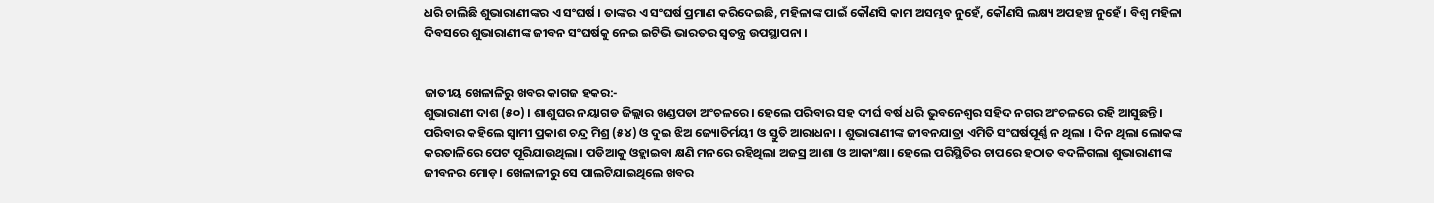ଧରି ଚାଲିଛି ଶୁଭାରାଣୀଙ୍କର ଏ ସଂଘର୍ଷ । ତାଙ୍କର ଏ ସଂଘର୍ଷ ପ୍ରମାଣ କରିଦେଇଛି, ମହିଳାଙ୍କ ପାଇଁ କୌଣସି କାମ ଅସମ୍ଭବ ନୁହେଁ, କୌଣସି ଲକ୍ଷ୍ୟ ଅପହଞ୍ଚ ନୁହେଁ । ବିଶ୍ୱ ମହିଳା ଦିବସରେ ଶୁଭାରାଣୀଙ୍କ ଜୀବନ ସଂଘର୍ଷକୁ ନେଇ ଇଟିଭି ଭାରତର ସ୍ୱତନ୍ତ୍ର ଉପସ୍ଥାପନା ।


ଜାତୀୟ ଖେଳାଳିରୁ ଖବର କାଗଜ ହକର:-
ଶୁଭାରାଣୀ ଦାଶ (୫୦) । ଶାଶୁଘର ନୟାଗଡ ଜିଲ୍ଲାର ଖଣ୍ଡପଡା ଅଂଚଳରେ। ହେଲେ ପରିବାର ସହ ଦୀର୍ଘ ବର୍ଷ ଧରି ଭୁବନେଶ୍ୱର ସହିଦ ନଗର ଅଂଚଳରେ ରହି ଆସୁଛନ୍ତି। ପରିବାର କହିଲେ ସ୍ୱାମୀ ପ୍ରକାଶ ଚନ୍ଦ୍ର ମିଶ୍ର (୫୪) ଓ ଦୁଇ ଝିଅ ଜ୍ୟୋତିର୍ମୟୀ ଓ ସ୍ତୁତି ଆରାଧନା । ଶୁଭାରାଣୀଙ୍କ ଜୀବନଯାତ୍ରା ଏମିତି ସଂଘର୍ଷପୂର୍ଣ୍ଣ ନ ଥିଲା । ଦିନ ଥିଲା ଲୋକଙ୍କ କରତାଳିରେ ପେଟ ପୂରିଯାଉଥିଲା। ପଡିଆକୁ ଓହ୍ଲାଇବା କ୍ଷଣି ମନରେ ରହିଥିଲା ଅଜସ୍ର ଆଶା ଓ ଆକାଂକ୍ଷା। ହେଲେ ପରିସ୍ଥିତିର ଚାପରେ ହଠାତ ବଦଳିଗଲା ଶୁଭାରାଣୀଙ୍କ ଜୀବନର ମୋଡ଼। ଖେଳାଳୀରୁ ସେ ପାଲଟିଯାଇଥିଲେ ଖବର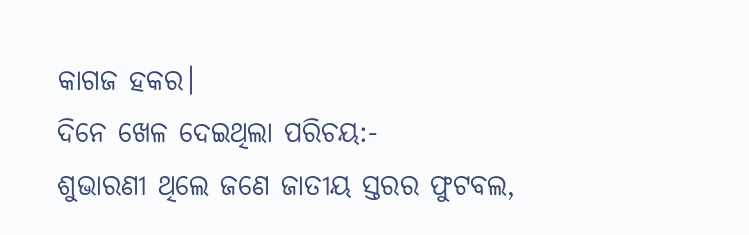କାଗଜ ହକର।
ଦିନେ ଖେଳ ଦେଇଥିଲା ପରିଚୟ:-
ଶୁଭାରଣୀ ଥିଲେ ଜଣେ ଜାତୀୟ ସ୍ତରର ଫୁଟବଲ,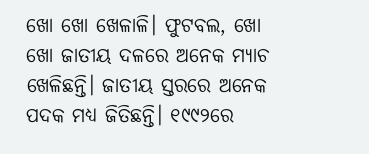ଖୋ ଖୋ ଖେଳାଳି। ଫୁଟବଲ, ଖୋ ଖୋ ଜାତୀୟ ଦଳରେ ଅନେକ ମ୍ୟାଚ ଖେଳିଛନ୍ତି। ଜାତୀୟ ସ୍ତରରେ ଅନେକ ପଦକ ମଧ୍ୟ ଜିତିଛନ୍ତି। ୧୯୯୨ରେ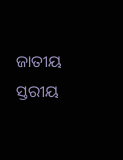ଜାତୀୟ ସ୍ତରୀୟ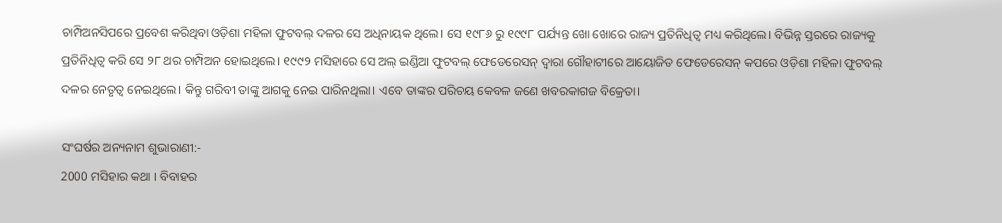ଚାମ୍ପିଅନସିପରେ ପ୍ରବେଶ କରିଥିବା ଓଡ଼ିଶା ମହିଳା ଫୁଟବଲ୍ ଦଳର ସେ ଅଧିନାୟକ ଥିଲେ। ସେ ୧୯୮୬ ରୁ ୧୯୯୮ ପର୍ଯ୍ୟନ୍ତ ଖୋ ଖୋରେ ରାଜ୍ୟ ପ୍ରତିନିଧିତ୍ୱ ମଧ୍ୟ କରିଥିଲେ। ବିଭିନ୍ନ ସ୍ତରରେ ରାଜ୍ୟକୁ ପ୍ରତିନିଧିତ୍ୱ କରି ସେ ୨୮ ଥର ଚାମ୍ପିଅନ ହୋଇଥିଲେ। ୧୯୯୨ ମସିହାରେ ସେ ଅଲ୍ ଇଣ୍ଡିଆ ଫୁଟବଲ୍ ଫେଡେରେସନ୍ ଦ୍ୱାରା ଗୌହାଟୀରେ ଆୟୋଜିତ ଫେଡେରେସନ୍ କପରେ ଓଡ଼ିଶା ମହିଳା ଫୁଟବଲ୍ ଦଳର ନେତୃତ୍ୱ ନେଇଥିଲେ। କିନ୍ତୁ ଗରିବୀ ତାଙ୍କୁ ଆଗକୁ ନେଇ ପାରିନଥିଲା। ଏବେ ତାଙ୍କର ପରିଚୟ କେବଳ ଜଣେ ଖବରକାଗଜ ବିକ୍ରେତା।

ସଂଘର୍ଷର ଅନ୍ୟନାମ ଶୁଭାରାଣୀ:-
2000 ମସିହାର କଥା । ବିବାହର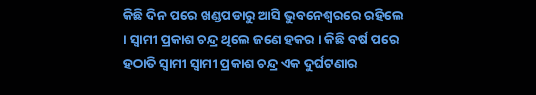କିଛି ଦିନ ପରେ ଖଣ୍ଡପଡାରୁ ଆସି ଭୁବନେଶ୍ୱରରେ ରହିଲେ । ସ୍ୱାମୀ ପ୍ରକାଶ ଚନ୍ଦ୍ର ଥିଲେ ଜଣେ ହକର । କିଛି ବର୍ଷ ପରେ ହଠାତି ସ୍ବାମୀ ସ୍ୱାମୀ ପ୍ରକାଶ ଚନ୍ଦ୍ର ଏକ ଦୁର୍ଘଟଣାର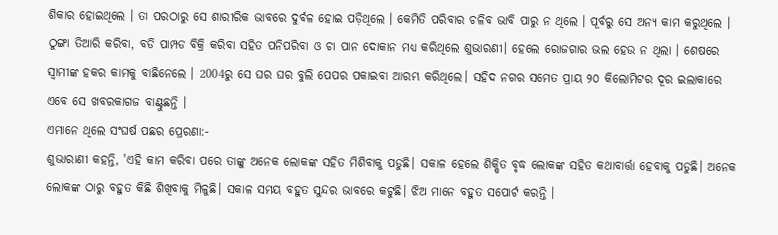ଶିକାର ହୋଇଥିଲେ । ତା ପରଠାରୁ ସେ ଶାରୀରିକ ଭାବରେ ଦୁର୍ବଳ ହୋଇ ପଡ଼ିଥିଲେ । କେମିତି ପରିବାର ଚଳିବ ଭାବି ପାରୁ ନ ଥିଲେ । ପୂର୍ବରୁ ସେ ଅନ୍ୟ କାମ କରୁଥିଲେ । ଠୁଙ୍ଗା ତିଆରି କରିବା, ବଡି ପାମ୍ପଡ ବିକ୍ରି କରିବା ସହିତ ପନିପରିବା ଓ ଚା ପାନ ଦୋକାନ ମଧ୍ୟ କରିଥିଲେ ଶୁଭାରଣୀ। ହେଲେ ରୋଜଗାର ଭଲ ହେଉ ନ ଥିଲା । ଶେଷରେ ସ୍ବାମୀଙ୍କ ହକର କାମକୁ ବାଛିନେଲେ । 2004ରୁ ସେ ଘର ଘର ବୁଲି ପେପର ପକାଇବା ଆରମ୍ଭ କରିଥିଲେ। ସହିଦ ନଗର ସମେତ ପ୍ରାୟ ୨୦ କିଲୋମିଟର ଦୂର ଇଲାକାରେ ଏବେ ସେ ଖବରକାଗଜ ବାଣ୍ଟୁଛନ୍ତି ।
ଏମାନେ ଥିଲେ ସଂଘର୍ଷ ପଛର ପ୍ରେରଣା:-
ଶୁଭାରାଣୀ କହନ୍ତି, 'ଏହି କାମ କରିବା ପରେ ତାଙ୍କୁ ଅନେକ ଲୋକଙ୍କ ସହିତ ମିଶିବାକୁ ପଡୁଛି। ସକାଳ ହେଲେ ଶିକ୍ଷିତ ବୃଦ୍ଧ ଲୋକଙ୍କ ସହିତ କଥାବାର୍ତ୍ତା ହେବାକୁ ପଡୁଛି। ଅନେକ ଲୋକଙ୍କ ଠାରୁ ବହୁତ କିଛି ଶିଖିବାକୁ ମିଳୁଛି। ସକାଳ ସମୟ ବହୁତ ସୁନ୍ଦର ଭାବରେ କଟୁଛି। ଝିଅ ମାନେ ବହୁତ ସପୋର୍ଟ କରନ୍ତି ।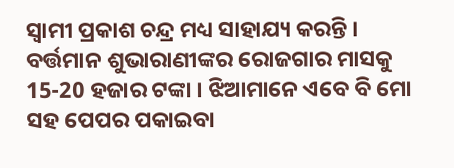ସ୍ୱାମୀ ପ୍ରକାଶ ଚନ୍ଦ୍ର ମଧ୍ୟ ସାହାଯ୍ୟ କରନ୍ତି । ବର୍ତ୍ତମାନ ଶୁଭାରାଣୀଙ୍କର ରୋଜଗାର ମାସକୁ 15-20 ହଜାର ଟଙ୍କା । ଝିଆମାନେ ଏବେ ବି ମୋ ସହ ପେପର ପକାଇବା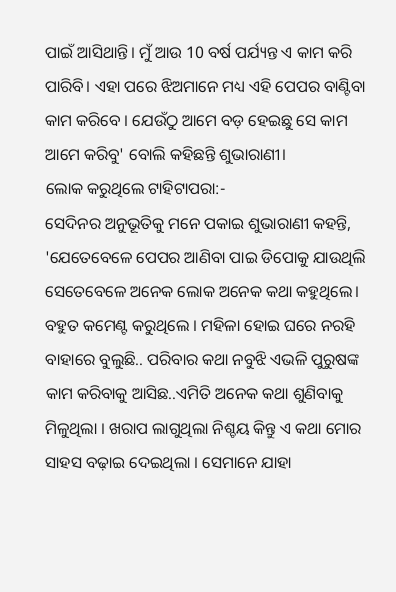ପାଇଁ ଆସିଥାନ୍ତି। ମୁଁ ଆଉ 10 ବର୍ଷ ପର୍ଯ୍ୟନ୍ତ ଏ କାମ କରି ପାରିବି। ଏହା ପରେ ଝିଅମାନେ ମଧ୍ୟ ଏହି ପେପର ବାଣ୍ଟିବା କାମ କରିବେ । ଯେଉଁଠୁ ଆମେ ବଡ଼ ହେଇଛୁ ସେ କାମ ଆମେ କରିବୁ' ବୋଲି କହିଛନ୍ତି ଶୁଭାରାଣୀ।
ଲୋକ କରୁଥିଲେ ଟାହିଟାପରା:-
ସେଦିନର ଅନୁଭୂତିକୁ ମନେ ପକାଇ ଶୁଭାରାଣୀ କହନ୍ତି, 'ଯେତେବେଳେ ପେପର ଆଣିବା ପାଇ ଡିପୋକୁ ଯାଉଥିଲି ସେତେବେଳେ ଅନେକ ଲୋକ ଅନେକ କଥା କହୁଥିଲେ। ବହୁତ କମେଣ୍ଟ କରୁଥିଲେ । ମହିଳା ହୋଇ ଘରେ ନରହି ବାହାରେ ବୁଲୁଛି.. ପରିବାର କଥା ନବୁଝି ଏଭଳି ପୁରୁଷଙ୍କ କାମ କରିବାକୁ ଆସିଛ..ଏମିତି ଅନେକ କଥା ଶୁଣିବାକୁ ମିଳୁଥିଲା । ଖରାପ ଲାଗୁଥିଲା ନିଶ୍ଚୟ କିନ୍ତୁ ଏ କଥା ମୋର ସାହସ ବଢ଼ାଇ ଦେଇଥିଲା । ସେମାନେ ଯାହା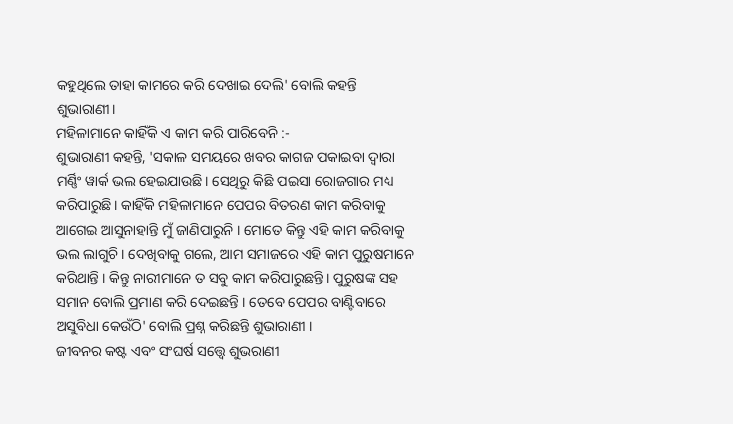କହୁଥିଲେ ତାହା କାମରେ କରି ଦେଖାଇ ଦେଲି' ବୋଲି କହନ୍ତି ଶୁଭାରାଣୀ।
ମହିଳାମାନେ କାହିଁକି ଏ କାମ କରି ପାରିବେନି :-
ଶୁଭାରାଣୀ କହନ୍ତି, 'ସକାଳ ସମୟରେ ଖବର କାଗଜ ପକାଇବା ଦ୍ୱାରା ମର୍ଣ୍ଣିଂ ୱାର୍କ ଭଲ ହେଇଯାଉଛି। ସେଥିରୁ କିଛି ପଇସା ରୋଜଗାର ମଧ୍ୟ କରିପାରୁଛି। କାହିଁକି ମହିଳାମାନେ ପେପର ବିତରଣ କାମ କରିବାକୁ ଆଗେଇ ଆସୁନାହାନ୍ତି ମୁଁ ଜାଣିପାରୁନି । ମୋତେ କିନ୍ତୁ ଏହି କାମ କରିବାକୁ ଭଲ ଲାଗୁଚି। ଦେଖିବାକୁ ଗଲେ, ଆମ ସମାଜରେ ଏହି କାମ ପୁରୁଷମାନେ କରିଥାନ୍ତି । କିନ୍ତୁ ନାରୀମାନେ ତ ସବୁ କାମ କରିପାରୁଛନ୍ତି। ପୁରୁଷଙ୍କ ସହ ସମାନ ବୋଲି ପ୍ରମାଣ କରି ଦେଇଛନ୍ତି । ତେବେ ପେପର ବାଣ୍ଟିବାରେ ଅସୁବିଧା କେଉଁଠି' ବୋଲି ପ୍ରଶ୍ନ କରିଛନ୍ତି ଶୁଭାରାଣୀ ।
ଜୀବନର କଷ୍ଟ ଏବଂ ସଂଘର୍ଷ ସତ୍ତ୍ୱେ ଶୁଭରାଣୀ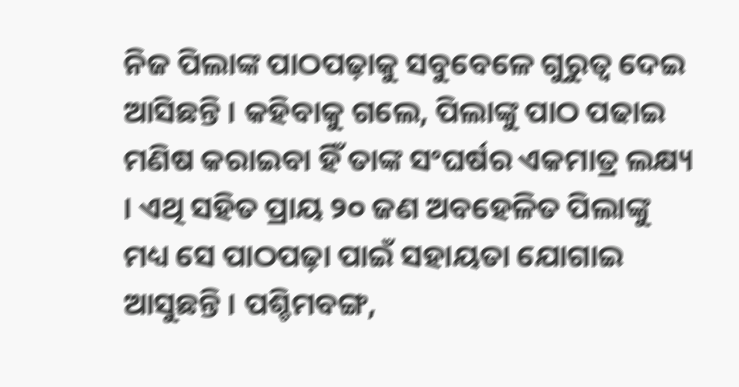ନିଜ ପିଲାଙ୍କ ପାଠପଢ଼ାକୁ ସବୁବେଳେ ଗୁରୁତ୍ୱ ଦେଇ ଆସିଛନ୍ତି । କହିବାକୁ ଗଲେ, ପିଲାଙ୍କୁ ପାଠ ପଢାଇ ମଣିଷ କରାଇବା ହିଁ ତାଙ୍କ ସଂଘର୍ଷର ଏକମାତ୍ର ଲକ୍ଷ୍ୟ । ଏଥି ସହିତ ପ୍ରାୟ ୨୦ ଜଣ ଅବହେଳିତ ପିଲାଙ୍କୁ ମଧ୍ୟ ସେ ପାଠପଢ଼ା ପାଇଁ ସହାୟତା ଯୋଗାଇ ଆସୁଛନ୍ତି । ପଶ୍ଚିମବଙ୍ଗ,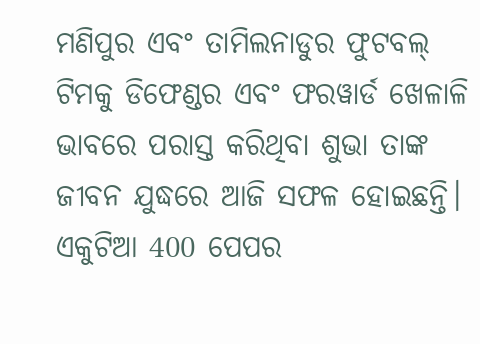ମଣିପୁର ଏବଂ ତାମିଲନାଡୁର ଫୁଟବଲ୍ ଟିମକୁ ଡିଫେଣ୍ଡର ଏବଂ ଫରୱାର୍ଡ ଖେଳାଳି ଭାବରେ ପରାସ୍ତ କରିଥିବା ଶୁଭା ତାଙ୍କ ଜୀବନ ଯୁଦ୍ଧରେ ଆଜି ସଫଳ ହୋଇଛନ୍ତି।
ଏକୁଟିଆ 400 ପେପର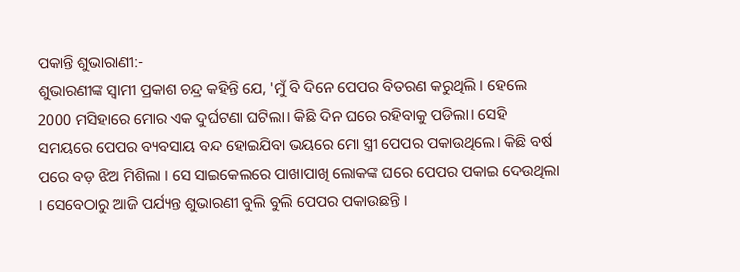ପକାନ୍ତି ଶୁଭାରାଣୀ:-
ଶୁଭାରଣୀଙ୍କ ସ୍ୱାମୀ ପ୍ରକାଶ ଚନ୍ଦ୍ର କହିନ୍ତି ଯେ, 'ମୁଁ ବି ଦିନେ ପେପର ବିତରଣ କରୁଥିଲି । ହେଲେ 2000 ମସିହାରେ ମୋର ଏକ ଦୁର୍ଘଟଣା ଘଟିଲା। କିଛି ଦିନ ଘରେ ରହିବାକୁ ପଡିଲା। ସେହି ସମୟରେ ପେପର ବ୍ୟବସାୟ ବନ୍ଦ ହୋଇଯିବା ଭୟରେ ମୋ ସ୍ତ୍ରୀ ପେପର ପକାଉଥିଲେ। କିଛି ବର୍ଷ ପରେ ବଡ଼ ଝିଅ ମିଶିଲା । ସେ ସାଇକେଲରେ ପାଖାପାଖି ଲୋକଙ୍କ ଘରେ ପେପର ପକାଇ ଦେଉଥିଲା । ସେବେଠାରୁ ଆଜି ପର୍ଯ୍ୟନ୍ତ ଶୁଭାରଣୀ ବୁଲି ବୁଲି ପେପର ପକାଉଛନ୍ତି ।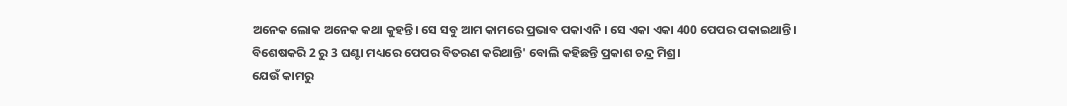ଅନେକ ଲୋକ ଅନେକ କଥା କୁହନ୍ତି। ସେ ସବୁ ଆମ କାମରେ ପ୍ରଭାବ ପକାଏନି । ସେ ଏକା ଏକା 400 ପେପର ପକାଇଥାନ୍ତି। ବିଶେଷକରି 2 ରୁ 3 ଘଣ୍ଟା ମଧ୍ୟରେ ପେପର ବିତରଣ କରିଥାନ୍ତି' ବୋଲି କହିଛନ୍ତି ପ୍ରକାଶ ଚନ୍ଦ୍ର ମିଶ୍ର।
ଯେଉଁ କାମରୁ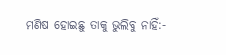ମଣିଷ ହୋଇଛୁ ତାକୁ ଭୁଲିବୁ ନାହିଁ:-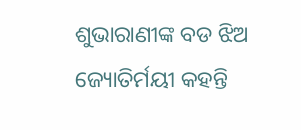ଶୁଭାରାଣୀଙ୍କ ବଡ ଝିଅ ଜ୍ୟୋତିର୍ମୟୀ କହନ୍ତି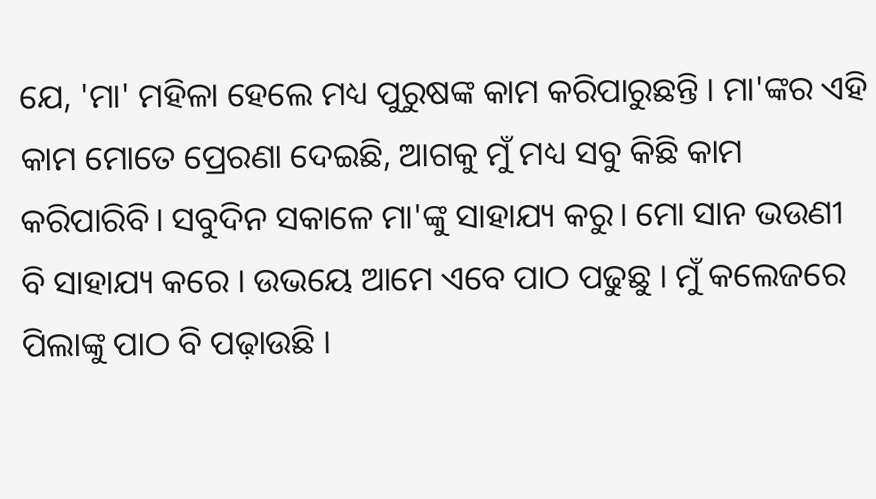ଯେ, 'ମା' ମହିଳା ହେଲେ ମଧ୍ୟ ପୁରୁଷଙ୍କ କାମ କରିପାରୁଛନ୍ତି । ମା'ଙ୍କର ଏହି କାମ ମୋତେ ପ୍ରେରଣା ଦେଇଛି, ଆଗକୁ ମୁଁ ମଧ୍ୟ ସବୁ କିଛି କାମ କରିପାରିବି। ସବୁଦିନ ସକାଳେ ମା'ଙ୍କୁ ସାହାଯ୍ୟ କରୁ। ମୋ ସାନ ଭଉଣୀ ବି ସାହାଯ୍ୟ କରେ । ଉଭୟେ ଆମେ ଏବେ ପାଠ ପଢୁଛୁ । ମୁଁ କଲେଜରେ ପିଲାଙ୍କୁ ପାଠ ବି ପଢ଼ାଉଛି ।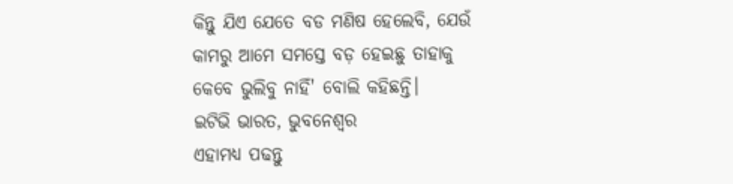କିନ୍ତୁ ଯିଏ ଯେତେ ବଡ ମଣିଷ ହେଲେବି, ଯେଉଁ କାମରୁ ଆମେ ସମସ୍ତେ ବଡ଼ ହେଇଛୁ ତାହାକୁ କେବେ ଭୁଲିବୁ ନାହିଁ' ବୋଲି କହିଛନ୍ତି।
ଇଟିଭି ଭାରତ, ଭୁବନେଶ୍ୱର
ଏହାମଧ୍ୟ ପଢନ୍ତୁ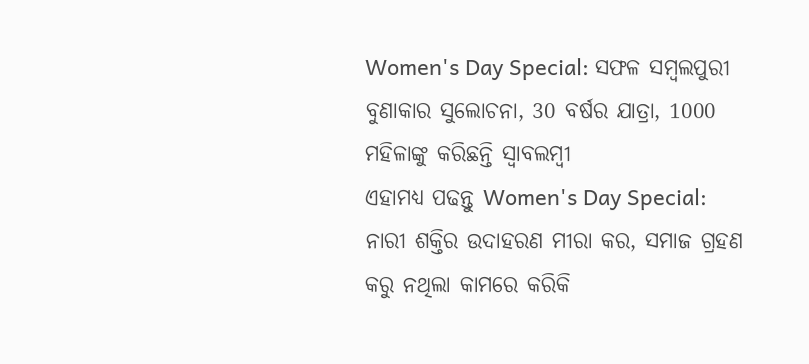Women's Day Special: ସଫଳ ସମ୍ବଲପୁରୀ ବୁଣାକାର ସୁଲୋଚନା, 30 ବର୍ଷର ଯାତ୍ରା, 1000 ମହିଳାଙ୍କୁ କରିଛନ୍ତି ସ୍ବାବଲମ୍ବୀ
ଏହାମଧ୍ୟ ପଢନ୍ତୁ Women's Day Special: ନାରୀ ଶକ୍ତିର ଉଦାହରଣ ମୀରା କର, ସମାଜ ଗ୍ରହଣ କରୁ ନଥିଲା କାମରେ କରିକି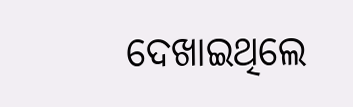ଦେଖାଇଥିଲେ